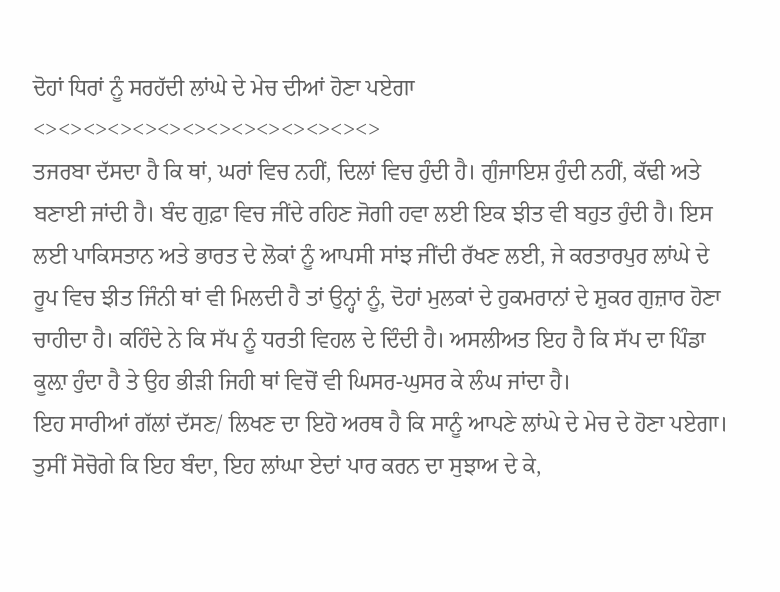ਦੋਹਾਂ ਧਿਰਾਂ ਨੂੰ ਸਰਹੱਦੀ ਲਾਂਘੇ ਦੇ ਮੇਚ ਦੀਆਂ ਹੋਣਾ ਪਏਗਾ
<><><><><><><><><><><><><><>
ਤਜਰਬਾ ਦੱਸਦਾ ਹੈ ਕਿ ਥਾਂ, ਘਰਾਂ ਵਿਚ ਨਹੀਂ, ਦਿਲਾਂ ਵਿਚ ਹੁੰਦੀ ਹੈ। ਗੁੰਜਾਇਸ਼ ਹੁੰਦੀ ਨਹੀਂ, ਕੱਢੀ ਅਤੇ ਬਣਾਈ ਜਾਂਦੀ ਹੈ। ਬੰਦ ਗੁਫ਼ਾ ਵਿਚ ਜੀਂਦੇ ਰਹਿਣ ਜੋਗੀ ਹਵਾ ਲਈ ਇਕ ਝੀਤ ਵੀ ਬਹੁਤ ਹੁੰਦੀ ਹੈ। ਇਸ ਲਈ ਪਾਕਿਸਤਾਨ ਅਤੇ ਭਾਰਤ ਦੇ ਲੋਕਾਂ ਨੂੰ ਆਪਸੀ ਸਾਂਝ ਜੀਂਦੀ ਰੱਖਣ ਲਈ, ਜੇ ਕਰਤਾਰਪੁਰ ਲਾਂਘੇ ਦੇ ਰੂਪ ਵਿਚ ਝੀਤ ਜਿੰਨੀ ਥਾਂ ਵੀ ਮਿਲਦੀ ਹੈ ਤਾਂ ਉਨ੍ਹਾਂ ਨੂੰ, ਦੋਹਾਂ ਮੁਲਕਾਂ ਦੇ ਹੁਕਮਰਾਨਾਂ ਦੇ ਸ਼ੁਕਰ ਗੁਜ਼ਾਰ ਹੋਣਾ ਚਾਹੀਦਾ ਹੈ। ਕਹਿੰਦੇ ਨੇ ਕਿ ਸੱਪ ਨੂੰ ਧਰਤੀ ਵਿਹਲ ਦੇ ਦਿੰਦੀ ਹੈ। ਅਸਲੀਅਤ ਇਹ ਹੈ ਕਿ ਸੱਪ ਦਾ ਪਿੰਡਾ ਕੂਲ਼ਾ ਹੁੰਦਾ ਹੈ ਤੇ ਉਹ ਭੀੜੀ ਜਿਹੀ ਥਾਂ ਵਿਚੋਂ ਵੀ ਘਿਸਰ-ਘੁਸਰ ਕੇ ਲੰਘ ਜਾਂਦਾ ਹੈ।
ਇਹ ਸਾਰੀਆਂ ਗੱਲਾਂ ਦੱਸਣ/ ਲਿਖਣ ਦਾ ਇਹੋ ਅਰਥ ਹੈ ਕਿ ਸਾਨੂੰ ਆਪਣੇ ਲਾਂਘੇ ਦੇ ਮੇਚ ਦੇ ਹੋਣਾ ਪਏਗਾ। ਤੁਸੀਂ ਸੋਚੋਗੇ ਕਿ ਇਹ ਬੰਦਾ, ਇਹ ਲਾਂਘਾ ਏਦਾਂ ਪਾਰ ਕਰਨ ਦਾ ਸੁਝਾਅ ਦੇ ਕੇ,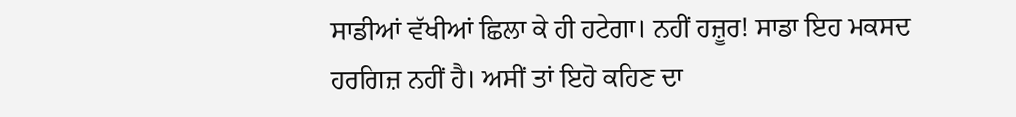ਸਾਡੀਆਂ ਵੱਖੀਆਂ ਛਿਲਾ ਕੇ ਹੀ ਹਟੇਗਾ। ਨਹੀਂ ਹਜ਼ੂਰ! ਸਾਡਾ ਇਹ ਮਕਸਦ ਹਰਗਿਜ਼ ਨਹੀਂ ਹੈ। ਅਸੀਂ ਤਾਂ ਇਹੋ ਕਹਿਣ ਦਾ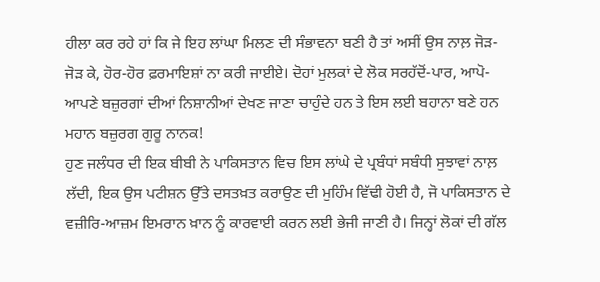ਹੀਲਾ ਕਰ ਰਹੇ ਹਾਂ ਕਿ ਜੇ ਇਹ ਲਾਂਘਾ ਮਿਲਣ ਦੀ ਸੰਭਾਵਨਾ ਬਣੀ ਹੈ ਤਾਂ ਅਸੀਂ ਉਸ ਨਾਲ਼ ਜੋੜ-ਜੋੜ ਕੇ, ਹੋਰ-ਹੋਰ ਫ਼ਰਮਾਇਸ਼ਾਂ ਨਾ ਕਰੀ ਜਾਈਏ। ਦੋਹਾਂ ਮੁਲਕਾਂ ਦੇ ਲੋਕ ਸਰਹੱਦੋਂ-ਪਾਰ, ਆਪੋ-ਆਪਣੇ ਬਜ਼ੁਰਗਾਂ ਦੀਆਂ ਨਿਸ਼ਾਨੀਆਂ ਦੇਖਣ ਜਾਣਾ ਚਾਹੁੰਦੇ ਹਨ ਤੇ ਇਸ ਲਈ ਬਹਾਨਾ ਬਣੇ ਹਨ ਮਹਾਨ ਬਜ਼ੁਰਗ ਗੁਰੂ ਨਾਨਕ!
ਹੁਣ ਜਲੰਧਰ ਦੀ ਇਕ ਬੀਬੀ ਨੇ ਪਾਕਿਸਤਾਨ ਵਿਚ ਇਸ ਲਾਂਘੇ ਦੇ ਪ੍ਰਬੰਧਾਂ ਸਬੰਧੀ ਸੁਝਾਵਾਂ ਨਾਲ਼ ਲੱਦੀ, ਇਕ ਉਸ ਪਟੀਸ਼ਨ ਉੱਤੇ ਦਸਤਖ਼ਤ ਕਰਾਉਣ ਦੀ ਮੁਹਿੰਮ ਵਿੱਢੀ ਹੋਈ ਹੈ, ਜੋ ਪਾਕਿਸਤਾਨ ਦੇ ਵਜ਼ੀਰਿ-ਆਜ਼ਮ ਇਮਰਾਨ ਖ਼ਾਨ ਨੂੰ ਕਾਰਵਾਈ ਕਰਨ ਲਈ ਭੇਜੀ ਜਾਣੀ ਹੈ। ਜਿਨ੍ਹਾਂ ਲੋਕਾਂ ਦੀ ਗੱਲ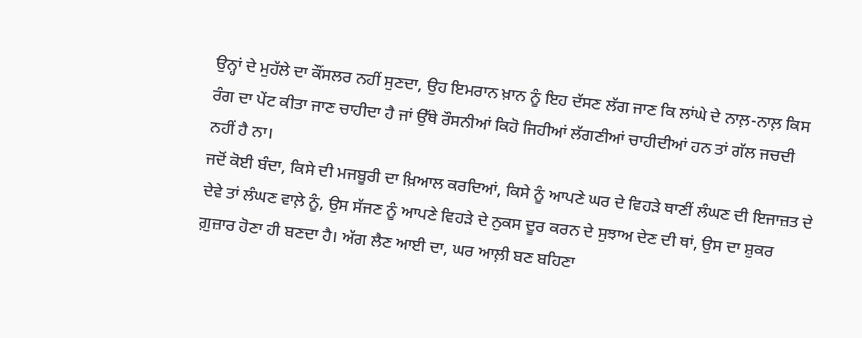ਉਨ੍ਹਾਂ ਦੇ ਮੁਹੱਲੇ ਦਾ ਕੌਂਸਲਰ ਨਹੀਂ ਸੁਣਦਾ, ਉਹ ਇਮਰਾਨ ਖ਼ਾਨ ਨੂੰ ਇਹ ਦੱਸਣ ਲੱਗ ਜਾਣ ਕਿ ਲਾਂਘੇ ਦੇ ਨਾਲ਼-ਨਾਲ਼ ਕਿਸ ਰੰਗ ਦਾ ਪੇਂਟ ਕੀਤਾ ਜਾਣ ਚਾਹੀਦਾ ਹੈ ਜਾਂ ਉੱਥੇ ਰੌਸਨੀਆਂ ਕਿਹੋ ਜਿਹੀਆਂ ਲੱਗਣੀਆਂ ਚਾਹੀਦੀਆਂ ਹਨ ਤਾਂ ਗੱਲ ਜਚਦੀ ਨਹੀਂ ਹੈ ਨਾ।
ਜਦੋਂ ਕੋਈ ਬੰਦਾ, ਕਿਸੇ ਦੀ ਮਜਬੂਰੀ ਦਾ ਖ਼ਿਆਲ ਕਰਦਿਆਂ, ਕਿਸੇ ਨੂੰ ਆਪਣੇ ਘਰ ਦੇ ਵਿਹੜੇ ਥਾਣੀਂ ਲੰਘਣ ਦੀ ਇਜਾਜ਼ਤ ਦੇ ਦੇਵੇ ਤਾਂ ਲੰਘਣ ਵਾਲ਼ੇ ਨੂੰ, ਉਸ ਸੱਜਣ ਨੂੰ ਆਪਣੇ ਵਿਹੜੇ ਦੇ ਨੁਕਸ ਦੂਰ ਕਰਨ ਦੇ ਸੁਝਾਅ ਦੇਣ ਦੀ ਥਾਂ, ਉਸ ਦਾ ਸ਼ੁਕਰ ਗ਼ੁਜ਼ਾਰ ਹੋਣਾ ਹੀ ਬਣਦਾ ਹੈ। ਅੱਗ ਲੈਣ ਆਈ ਦਾ, ਘਰ ਆਲ਼ੀ ਬਣ ਬਹਿਣਾ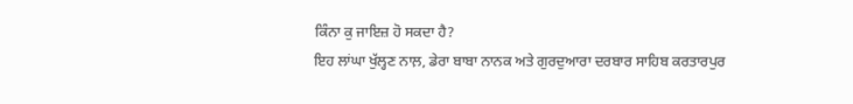ਕਿੰਨਾ ਕੁ ਜਾਇਜ਼ ਹੋ ਸਕਦਾ ਹੈ?
ਇਹ ਲਾਂਘਾ ਖੁੱਲ੍ਹਣ ਨਾਲ਼, ਡੇਰਾ ਬਾਬਾ ਨਾਨਕ ਅਤੇ ਗੁਰਦੁਆਰਾ ਦਰਬਾਰ ਸਾਹਿਬ ਕਰਤਾਰਪੁਰ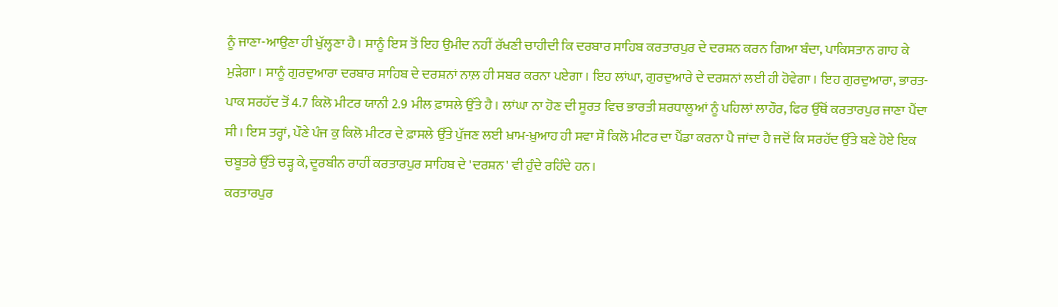ਨੂੰ ਜਾਣਾ-ਆਉਣਾ ਹੀ ਖੁੱਲ੍ਹਣਾ ਹੈ। ਸਾਨੂੰ ਇਸ ਤੋਂ ਇਹ ਉਮੀਦ ਨਹੀਂ ਰੱਖਣੀ ਚਾਹੀਦੀ ਕਿ ਦਰਬਾਰ ਸਾਹਿਬ ਕਰਤਾਰਪੁਰ ਦੇ ਦਰਸ਼ਨ ਕਰਨ ਗਿਆ ਬੰਦਾ, ਪਾਕਿਸਤਾਨ ਗਾਹ ਕੇ ਮੁੜੇਗਾ। ਸਾਨੂੰ ਗੁਰਦੁਆਰਾ ਦਰਬਾਰ ਸਾਹਿਬ ਦੇ ਦਰਸ਼ਨਾਂ ਨਾਲ਼ ਹੀ ਸਬਰ ਕਰਨਾ ਪਏਗਾ। ਇਹ ਲਾਂਘਾ, ਗੁਰਦੁਆਰੇ ਦੇ ਦਰਸ਼ਨਾਂ ਲਈ ਹੀ ਹੋਵੇਗਾ। ਇਹ ਗੁਰਦੁਆਰਾ, ਭਾਰਤ-ਪਾਕ ਸਰਹੱਦ ਤੋਂ 4.7 ਕਿਲੋ ਮੀਟਰ ਯਾਨੀ 2.9 ਮੀਲ ਫ਼ਾਸਲੇ ਉੱਤੇ ਹੈ। ਲਾਂਘਾ ਨਾ ਹੋਣ ਦੀ ਸੂਰਤ ਵਿਚ ਭਾਰਤੀ ਸ਼ਰਧਾਲੂਆਂ ਨੂੰ ਪਹਿਲਾਂ ਲਾਹੌਰ, ਫਿਰ ਉੱਥੋਂ ਕਰਤਾਰਪੁਰ ਜਾਣਾ ਪੈਂਦਾ ਸੀ। ਇਸ ਤਰ੍ਹਾਂ, ਪੌਣੇ ਪੰਜ ਕੁ ਕਿਲੋ ਮੀਟਰ ਦੇ ਫ਼ਾਸਲੇ ਉੱਤੇ ਪੁੱਜਣ ਲਈ ਖ਼ਾਮ-ਖ਼ੁਆਹ ਹੀ ਸਵਾ ਸੌ ਕਿਲੋ ਮੀਟਰ ਦਾ ਪੈਂਡਾ ਕਰਨਾ ਪੈ ਜਾਂਦਾ ਹੈ ਜਦੋਂ ਕਿ ਸਰਹੱਦ ਉੱਤੇ ਬਣੇ ਹੋਏ ਇਕ ਚਬੂਤਰੇ ਉੱਤੇ ਚੜ੍ਹ ਕੇ, ਦੂਰਬੀਨ ਰਾਹੀਂ ਕਰਤਾਰਪੁਰ ਸਾਹਿਬ ਦੇ 'ਦਰਸ਼ਨ' ਵੀ ਹੁੰਦੇ ਰਹਿੰਦੇ ਹਨ।
ਕਰਤਾਰਪੁਰ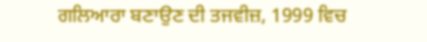ਗਲਿਆਰਾ ਬਣਾਉਣ ਦੀ ਤਜਵੀਜ਼, 1999 ਵਿਚ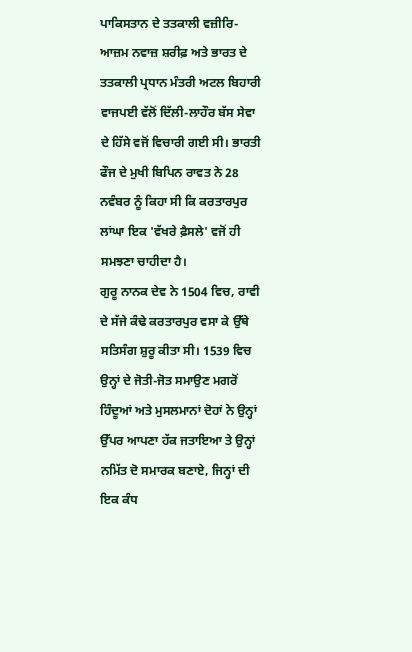ਪਾਕਿਸਤਾਨ ਦੇ ਤਤਕਾਲੀ ਵਜ਼ੀਰਿ-ਆਜ਼ਮ ਨਵਾਜ਼ ਸ਼ਰੀਫ਼ ਅਤੇ ਭਾਰਤ ਦੇ ਤਤਕਾਲੀ ਪ੍ਰਧਾਨ ਮੰਤਰੀ ਅਟਲ ਬਿਹਾਰੀ ਵਾਜਪਈ ਵੱਲੋਂ ਦਿੱਲੀ-ਲਾਹੌਰ ਬੱਸ ਸੇਵਾ ਦੇ ਹਿੱਸੇ ਵਜੋਂ ਵਿਚਾਰੀ ਗਈ ਸੀ। ਭਾਰਤੀ ਫੌਜ ਦੇ ਮੁਖੀ ਬਿਪਿਨ ਰਾਵਤ ਨੇ 28 ਨਵੰਬਰ ਨੂੰ ਕਿਹਾ ਸੀ ਕਿ ਕਰਤਾਰਪੁਰ ਲਾਂਘਾ ਇਕ 'ਵੱਖਰੇ ਫ਼ੈਸਲੇ' ਵਜੋਂ ਹੀ ਸਮਝਣਾ ਚਾਹੀਦਾ ਹੈ।
ਗੁਰੂ ਨਾਨਕ ਦੇਵ ਨੇ 1504 ਵਿਚ, ਰਾਵੀ ਦੇ ਸੱਜੇ ਕੰਢੇ ਕਰਤਾਰਪੁਰ ਵਸਾ ਕੇ ਉੱਥੇ ਸਤਿਸੰਗ ਸ਼ੁਰੂ ਕੀਤਾ ਸੀ। 1539 ਵਿਚ ਉਨ੍ਹਾਂ ਦੇ ਜੋਤੀ-ਜੋਤ ਸਮਾਉਣ ਮਗਰੋਂ ਹਿੰਦੂਆਂ ਅਤੇ ਮੁਸਲਮਾਨਾਂ ਦੋਹਾਂ ਨੇ ਉਨ੍ਹਾਂ ਉੱਪਰ ਆਪਣਾ ਹੱਕ ਜਤਾਇਆ ਤੇ ਉਨ੍ਹਾਂ ਨਮਿੱਤ ਦੋ ਸਮਾਰਕ ਬਣਾਏ, ਜਿਨ੍ਹਾਂ ਦੀ ਇਕ ਕੰਧ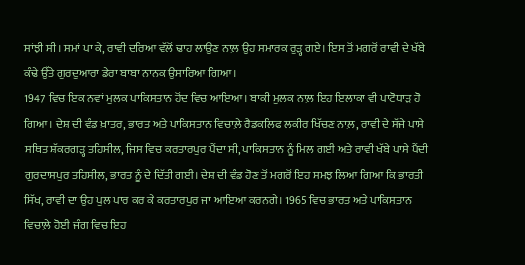ਸਾਂਝੀ ਸੀ। ਸਮਾਂ ਪਾ ਕੇ, ਰਾਵੀ ਦਰਿਆ ਵੱਲੋਂ ਢਾਹ ਲਾਉਣ ਨਾਲ਼ ਉਹ ਸਮਾਰਕ ਰੁੜ੍ਹ ਗਏ। ਇਸ ਤੋਂ ਮਗਰੋਂ ਰਾਵੀ ਦੇ ਖੱਬੇ ਕੰਢੇ ਉੱਤੇ ਗੁਰਦੁਆਰਾ ਡੇਰਾ ਬਾਬਾ ਨਾਨਕ ਉਸਾਰਿਆ ਗਿਆ।
1947 ਵਿਚ ਇਕ ਨਵਾਂ ਮੁਲਕ ਪਾਕਿਸਤਾਨ ਹੋਂਦ ਵਿਚ ਆਇਆ। ਬਾਕੀ ਮੁਲਕ ਨਾਲ਼ ਇਹ ਇਲਾਕਾ ਵੀ ਪਾਟੋਧਾੜ ਹੋ ਗਿਆ। ਦੇਸ਼ ਦੀ ਵੰਡ ਖ਼ਾਤਰ, ਭਾਰਤ ਅਤੇ ਪਾਕਿਸਤਾਨ ਵਿਚਾਲ਼ੇ ਰੈਡਕਲਿਫ ਲਕੀਰ ਖਿੱਚਣ ਨਾਲ਼, ਰਾਵੀ ਦੇ ਸੱਜੇ ਪਾਸੇ ਸਥਿਤ ਸ਼ੱਕਰਗੜ੍ਹ ਤਹਿਸੀਲ, ਜਿਸ ਵਿਚ ਕਰਤਾਰਪੁਰ ਪੈਂਦਾ ਸੀ, ਪਾਕਿਸਤਾਨ ਨੂੰ ਮਿਲ ਗਈ ਅਤੇ ਰਾਵੀ ਖੱਬੇ ਪਾਸੇ ਪੈਂਦੀ ਗੁਰਦਾਸਪੁਰ ਤਹਿਸੀਲ, ਭਾਰਤ ਨੂੰ ਦੇ ਦਿੱਤੀ ਗਈ। ਦੇਸ਼ ਦੀ ਵੰਡ ਹੋਣ ਤੋਂ ਮਗਰੋਂ ਇਹ ਸਮਝ ਲਿਆ ਗਿਆ ਕਿ ਭਾਰਤੀ ਸਿੱਖ, ਰਾਵੀ ਦਾ ਉਹ ਪੁਲ ਪਾਰ ਕਰ ਕੇ ਕਰਤਾਰਪੁਰ ਜਾ ਆਇਆ ਕਰਨਗੇ। 1965 ਵਿਚ ਭਾਰਤ ਅਤੇ ਪਾਕਿਸਤਾਨ ਵਿਚਾਲ਼ੇ ਹੋਈ ਜੰਗ ਵਿਚ ਇਹ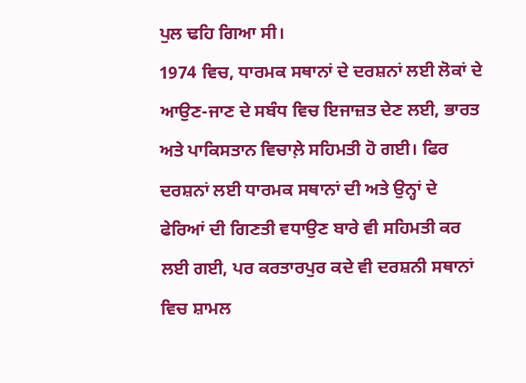ਪੁਲ ਢਹਿ ਗਿਆ ਸੀ।
1974 ਵਿਚ, ਧਾਰਮਕ ਸਥਾਨਾਂ ਦੇ ਦਰਸ਼ਨਾਂ ਲਈ ਲੋਕਾਂ ਦੇ ਆਉਣ-ਜਾਣ ਦੇ ਸਬੰਧ ਵਿਚ ਇਜਾਜ਼ਤ ਦੇਣ ਲਈ, ਭਾਰਤ ਅਤੇ ਪਾਕਿਸਤਾਨ ਵਿਚਾਲ਼ੇ ਸਹਿਮਤੀ ਹੋ ਗਈ। ਫਿਰ ਦਰਸ਼ਨਾਂ ਲਈ ਧਾਰਮਕ ਸਥਾਨਾਂ ਦੀ ਅਤੇ ਉਨ੍ਹਾਂ ਦੇ ਫੇਰਿਆਂ ਦੀ ਗਿਣਤੀ ਵਧਾਉਣ ਬਾਰੇ ਵੀ ਸਹਿਮਤੀ ਕਰ ਲਈ ਗਈ, ਪਰ ਕਰਤਾਰਪੁਰ ਕਦੇ ਵੀ ਦਰਸ਼ਨੀ ਸਥਾਨਾਂ ਵਿਚ ਸ਼ਾਮਲ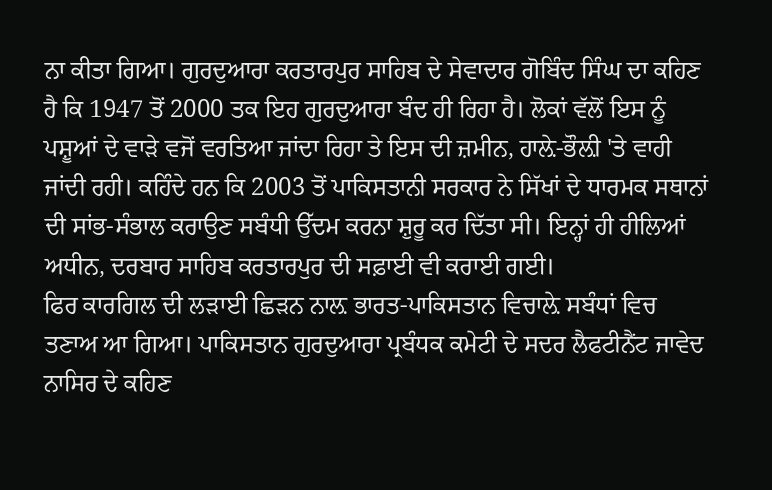ਨਾ ਕੀਤਾ ਗਿਆ। ਗੁਰਦੁਆਰਾ ਕਰਤਾਰਪੁਰ ਸਾਹਿਬ ਦੇ ਸੇਵਾਦਾਰ ਗੋਬਿੰਦ ਸਿੰਘ ਦਾ ਕਹਿਣ ਹੈ ਕਿ 1947 ਤੋਂ 2000 ਤਕ ਇਹ ਗੁਰਦੁਆਰਾ ਬੰਦ ਹੀ ਰਿਹਾ ਹੈ। ਲੋਕਾਂ ਵੱਲੋਂ ਇਸ ਨੂੰ ਪਸ਼ੂਆਂ ਦੇ ਵਾੜੇ ਵਜੋਂ ਵਰਤਿਆ ਜਾਂਦਾ ਰਿਹਾ ਤੇ ਇਸ ਦੀ ਜ਼ਮੀਨ, ਹਾਲ਼ੇ-ਭੌਲ਼ੀ 'ਤੇ ਵਾਹੀ ਜਾਂਦੀ ਰਹੀ। ਕਹਿੰਦੇ ਹਨ ਕਿ 2003 ਤੋਂ ਪਾਕਿਸਤਾਨੀ ਸਰਕਾਰ ਨੇ ਸਿੱਖਾਂ ਦੇ ਧਾਰਮਕ ਸਥਾਨਾਂ ਦੀ ਸਾਂਭ-ਸੰਭਾਲ ਕਰਾਉਣ ਸਬੰਧੀ ਉੱਦਮ ਕਰਨਾ ਸ਼ੁਰੂ ਕਰ ਦਿੱਤਾ ਸੀ। ਇਨ੍ਹਾਂ ਹੀ ਹੀਲਿਆਂ ਅਧੀਨ, ਦਰਬਾਰ ਸਾਹਿਬ ਕਰਤਾਰਪੁਰ ਦੀ ਸਫ਼ਾਈ ਵੀ ਕਰਾਈ ਗਈ।
ਫਿਰ ਕਾਰਗਿਲ ਦੀ ਲੜਾਈ ਛਿੜਨ ਨਾਲ਼ ਭਾਰਤ-ਪਾਕਿਸਤਾਨ ਵਿਚਾਲ਼ੇ ਸਬੰਧਾਂ ਵਿਚ ਤਣਾਅ ਆ ਗਿਆ। ਪਾਕਿਸਤਾਨ ਗੁਰਦੁਆਰਾ ਪ੍ਰਬੰਧਕ ਕਮੇਟੀ ਦੇ ਸਦਰ ਲੈਫਟੀਨੈਂਟ ਜਾਵੇਦ ਨਾਸਿਰ ਦੇ ਕਹਿਣ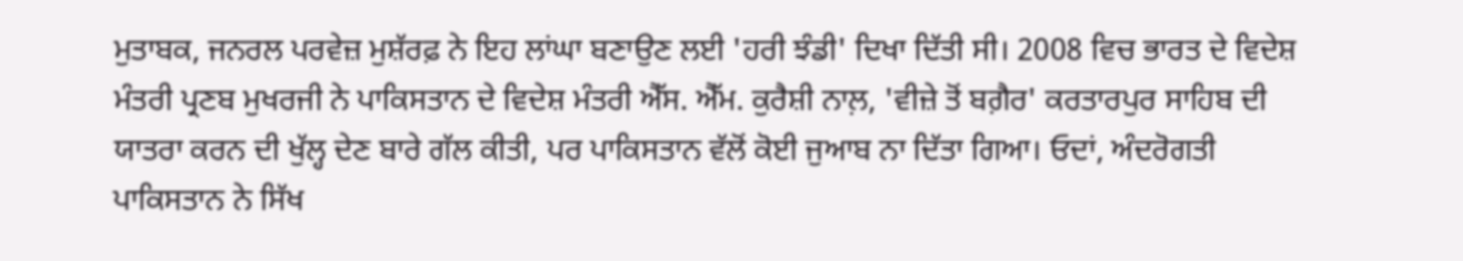ਮੁਤਾਬਕ, ਜਨਰਲ ਪਰਵੇਜ਼ ਮੁਸ਼ੱਰਫ਼ ਨੇ ਇਹ ਲਾਂਘਾ ਬਣਾਉਣ ਲਈ 'ਹਰੀ ਝੰਡੀ' ਦਿਖਾ ਦਿੱਤੀ ਸੀ। 2008 ਵਿਚ ਭਾਰਤ ਦੇ ਵਿਦੇਸ਼ ਮੰਤਰੀ ਪ੍ਰਣਬ ਮੁਖਰਜੀ ਨੇ ਪਾਕਿਸਤਾਨ ਦੇ ਵਿਦੇਸ਼ ਮੰਤਰੀ ਐੱਸ. ਐੱਮ. ਕੁਰੈਸ਼ੀ ਨਾਲ਼, 'ਵੀਜ਼ੇ ਤੋਂ ਬਗ਼ੈਰ' ਕਰਤਾਰਪੁਰ ਸਾਹਿਬ ਦੀ ਯਾਤਰਾ ਕਰਨ ਦੀ ਖੁੱਲ੍ਹ ਦੇਣ ਬਾਰੇ ਗੱਲ ਕੀਤੀ, ਪਰ ਪਾਕਿਸਤਾਨ ਵੱਲੋਂ ਕੋਈ ਜੁਆਬ ਨਾ ਦਿੱਤਾ ਗਿਆ। ਓਦਾਂ, ਅੰਦਰੋਗਤੀ ਪਾਕਿਸਤਾਨ ਨੇ ਸਿੱਖ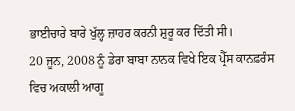ਭਾਈਚਾਰੇ ਬਾਰੇ ਖੁੱਲ੍ਹ ਜ਼ਾਹਰ ਕਰਨੀ ਸ਼ੁਰੂ ਕਰ ਦਿੱਤੀ ਸੀ।
20 ਜੂਨ, 2008 ਨੂੰ ਡੇਰਾ ਬਾਬਾ ਨਾਨਕ ਵਿਖੇ ਇਕ ਪ੍ਰੈੱਸ ਕਾਨਫ਼ਰੰਸ ਵਿਚ ਅਕਾਲੀ ਆਗੂ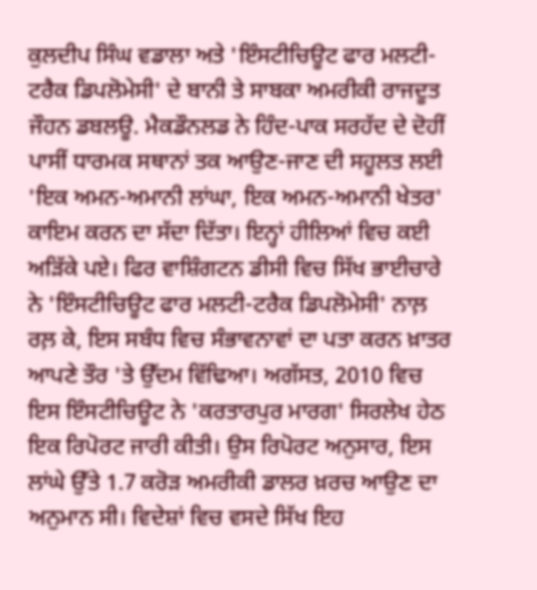ਕੁਲਦੀਪ ਸਿੰਘ ਵਡਾਲਾ ਅਤੇ 'ਇੰਸਟੀਚਿਊਟ ਫਾਰ ਮਲਟੀ-ਟਰੈਕ ਡਿਪਲੋਮੇਸੀ' ਦੇ ਬਾਨੀ ਤੇ ਸਾਬਕਾ ਅਮਰੀਕੀ ਰਾਜਦੂਤ ਜੌਹਨ ਡਬਲਊ. ਮੈਕਡੌਨਲਡ ਨੇ ਹਿੰਦ-ਪਾਕ ਸਰਹੱਦ ਦੇ ਦੋਹੀਂ ਪਾਸੀਂ ਧਾਰਮਕ ਸਥਾਨਾਂ ਤਕ ਆਉਣ-ਜਾਣ ਦੀ ਸਹੂਲਤ ਲਈ 'ਇਕ ਅਮਨ-ਅਮਾਨੀ ਲਾਂਘਾ, ਇਕ ਅਮਨ-ਅਮਾਨੀ ਖੇਤਰ' ਕਾਇਮ ਕਰਨ ਦਾ ਸੱਦਾ ਦਿੱਤਾ। ਇਨ੍ਹਾਂ ਹੀਲਿਆਂ ਵਿਚ ਕਈ ਅੜਿੱਕੇ ਪਏ। ਫਿਰ ਵਾਸ਼ਿੰਗਟਨ ਡੀਸੀ ਵਿਚ ਸਿੱਖ ਭਾਈਚਾਰੇ ਨੇ 'ਇੰਸਟੀਚਿਊਟ ਫਾਰ ਮਲਟੀ-ਟਰੈਕ ਡਿਪਲੋਮੇਸੀ' ਨਾਲ਼ ਰਲ਼ ਕੇ, ਇਸ ਸਬੰਧ ਵਿਚ ਸੰਭਾਵਨਾਵਾਂ ਦਾ ਪਤਾ ਕਰਨ ਖ਼ਾਤਰ ਆਪਣੇ ਤੌਰ 'ਤੇ ਉੱਦਮ ਵਿੱਢਿਆ। ਅਗੱਸਤ, 2010 ਵਿਚ ਇਸ ਇੰਸਟੀਚਿਊਟ ਨੇ 'ਕਰਤਾਰਪੁਰ ਮਾਰਗ' ਸਿਰਲੇਖ ਹੇਠ ਇਕ ਰਿਪੋਰਟ ਜਾਰੀ ਕੀਤੀ। ਉਸ ਰਿਪੋਰਟ ਅਨੁਸਾਰ, ਇਸ ਲਾਂਘੇ ਉੱਤੇ 1.7 ਕਰੋੜ ਅਮਰੀਕੀ ਡਾਲਰ ਖ਼ਰਚ ਆਉਣ ਦਾ ਅਨੁਮਾਨ ਸੀ। ਵਿਦੇਸ਼ਾਂ ਵਿਚ ਵਸਦੇ ਸਿੱਖ ਇਹ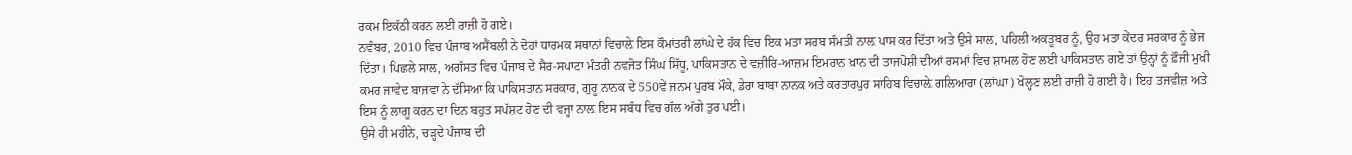ਰਕਮ ਇਕੱਠੀ ਕਰਨ ਲਈ ਰਾਜ਼ੀ ਹੋ ਗਏ।
ਨਵੰਬਰ, 2010 ਵਿਚ ਪੰਜਾਬ ਅਸੈਂਬਲੀ ਨੇ ਦੋਹਾਂ ਧਾਰਮਕ ਸਥਾਨਾਂ ਵਿਚਾਲ਼ੇ ਇਸ ਕੌਮਾਂਤਰੀ ਲਾਂਘੇ ਦੇ ਹੱਕ ਵਿਚ ਇਕ ਮਤਾ ਸਰਬ ਸੰਮਤੀ ਨਾਲ਼ ਪਾਸ ਕਰ ਦਿੱਤਾ ਅਤੇ ਉਸੇ ਸਾਲ, ਪਹਿਲੀ ਅਕਤੂਬਰ ਨੂੰ, ਉਹ ਮਤਾ ਕੇਂਦਰ ਸਰਕਾਰ ਨੂੰ ਭੇਜ ਦਿੱਤਾ। ਪਿਛਲੇ ਸਾਲ, ਅਗੱਸਤ ਵਿਚ ਪੰਜਾਬ ਦੇ ਸੈਰ-ਸਪਾਟਾ ਮੰਤਰੀ ਨਵਜੋਤ ਸਿੰਘ ਸਿੱਧੂ, ਪਾਕਿਸਤਾਨ ਦੇ ਵਜ਼ੀਰਿ-ਆਜ਼ਮ ਇਮਰਾਨ ਖ਼ਾਨ ਦੀ ਤਾਜਪੋਸ਼ੀ ਦੀਆਂ ਰਸਮਾਂ ਵਿਚ ਸ਼ਾਮਲ ਹੋਣ ਲਈ ਪਾਕਿਸਤਾਨ ਗਏ ਤਾਂ ਉਨ੍ਹਾਂ ਨੂੰ ਫ਼ੌਜੀ ਮੁਖੀ ਕਮਰ ਜਾਵੇਦ ਬਾਜਵਾ ਨੇ ਦੱਸਿਆ ਕਿ ਪਾਕਿਸਤਾਨ ਸਰਕਾਰ, ਗੁਰੂ ਨਾਨਕ ਦੇ 550ਵੇਂ ਜਨਮ ਪੁਰਬ ਮੌਕੇ, ਡੇਰਾ ਬਾਬਾ ਨਾਨਕ ਅਤੇ ਕਰਤਾਰਪੁਰ ਸਾਹਿਬ ਵਿਚਾਲ਼ੇ ਗਲਿਆਰਾ (ਲਾਂਘਾ) ਖੋਲ੍ਹਣ ਲਈ ਰਾਜ਼ੀ ਹੋ ਗਈ ਹੈ। ਇਹ ਤਜਵੀਜ਼ ਅਤੇ ਇਸ ਨੂੰ ਲਾਗੂ ਕਰਨ ਦਾ ਦਿਨ ਬਹੁਤ ਸਪੱਸ਼ਟ ਹੋਣ ਦੀ ਵਜ੍ਹਾ ਨਾਲ਼ ਇਸ ਸਬੰਧ ਵਿਚ ਗੱਲ ਅੱਗੇ ਤੁਰ ਪਈ।
ਉਸੇ ਹੀ ਮਹੀਨੇ, ਚੜ੍ਹਦੇ ਪੰਜਾਬ ਦੀ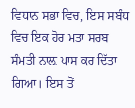ਵਿਧਾਨ ਸਭਾ ਵਿਚ, ਇਸ ਸਬੰਧ ਵਿਚ ਇਕ ਹੋਰ ਮਤਾ ਸਰਬ ਸੰਮਤੀ ਨਾਲ਼ ਪਾਸ ਕਰ ਦਿੱਤਾ ਗਿਆ। ਇਸ ਤੋਂ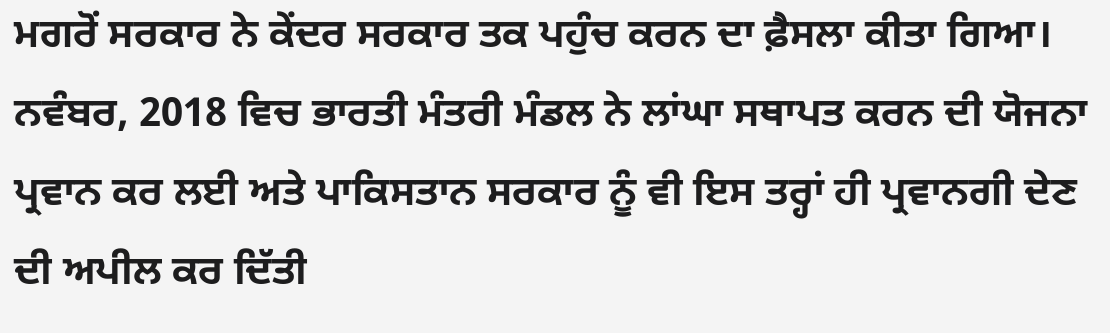ਮਗਰੋਂ ਸਰਕਾਰ ਨੇ ਕੇਂਦਰ ਸਰਕਾਰ ਤਕ ਪਹੁੰਚ ਕਰਨ ਦਾ ਫ਼ੈਸਲਾ ਕੀਤਾ ਗਿਆ। ਨਵੰਬਰ, 2018 ਵਿਚ ਭਾਰਤੀ ਮੰਤਰੀ ਮੰਡਲ ਨੇ ਲਾਂਘਾ ਸਥਾਪਤ ਕਰਨ ਦੀ ਯੋਜਨਾ ਪ੍ਰਵਾਨ ਕਰ ਲਈ ਅਤੇ ਪਾਕਿਸਤਾਨ ਸਰਕਾਰ ਨੂੰ ਵੀ ਇਸ ਤਰ੍ਹਾਂ ਹੀ ਪ੍ਰਵਾਨਗੀ ਦੇਣ ਦੀ ਅਪੀਲ ਕਰ ਦਿੱਤੀ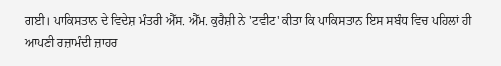ਗਈ। ਪਾਕਿਸਤਾਨ ਦੇ ਵਿਦੇਸ਼ ਮੰਤਰੀ ਐੱਸ. ਐੱਮ. ਕੁਰੈਸ਼ੀ ਨੇ 'ਟਵੀਟ' ਕੀਤਾ ਕਿ ਪਾਕਿਸਤਾਨ ਇਸ ਸਬੰਧ ਵਿਚ ਪਹਿਲਾਂ ਹੀ ਆਪਣੀ ਰਜ਼ਾਮੰਦੀ ਜ਼ਾਹਰ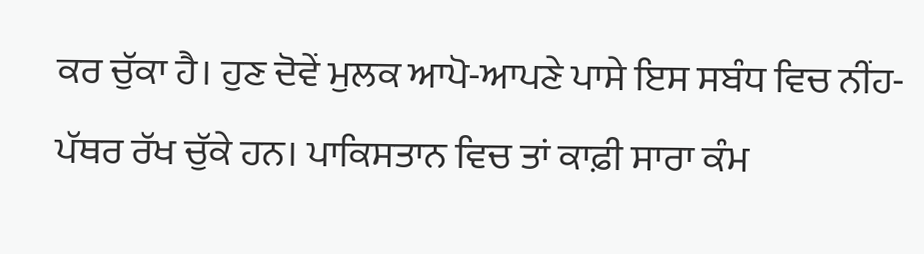ਕਰ ਚੁੱਕਾ ਹੈ। ਹੁਣ ਦੋਵੇਂ ਮੁਲਕ ਆਪੋ-ਆਪਣੇ ਪਾਸੇ ਇਸ ਸਬੰਧ ਵਿਚ ਨੀਂਹ-ਪੱਥਰ ਰੱਖ ਚੁੱਕੇ ਹਨ। ਪਾਕਿਸਤਾਨ ਵਿਚ ਤਾਂ ਕਾਫ਼ੀ ਸਾਰਾ ਕੰਮ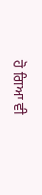ਹੋ ਗਿਆ ਵੀ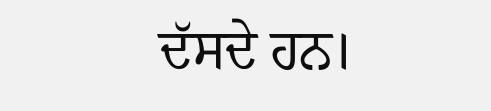ਦੱਸਦੇ ਹਨ।